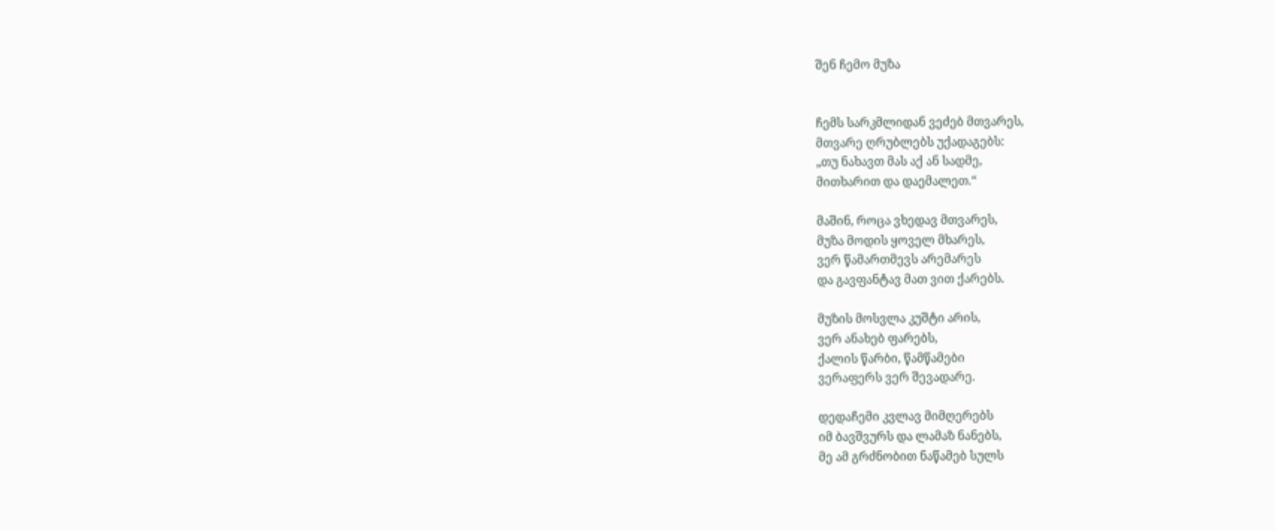შენ ჩემო მუზა


ჩემს სარკმლიდან ვეძებ მთვარეს,
მთვარე ღრუბლებს უქადაგებს:
„თუ ნახავთ მას აქ ან სადმე,
მითხარით და დაემალეთ.“

მაშინ, როცა ვხედავ მთვარეს,
მუზა მოდის ყოველ მხარეს,
ვერ წამართმევს არემარეს
და გავფანტავ მათ ვით ქარებს.

მუზის მოსვლა კუშტი არის,
ვერ ანახებ ფარებს,
ქალის წარბი, წამწამები
ვერაფერს ვერ შევადარე.

დედაჩემი კვლავ მიმღერებს
იმ ბავშვურს და ლამაზ ნანებს,
მე ამ გრძნობით ნაწამებ სულს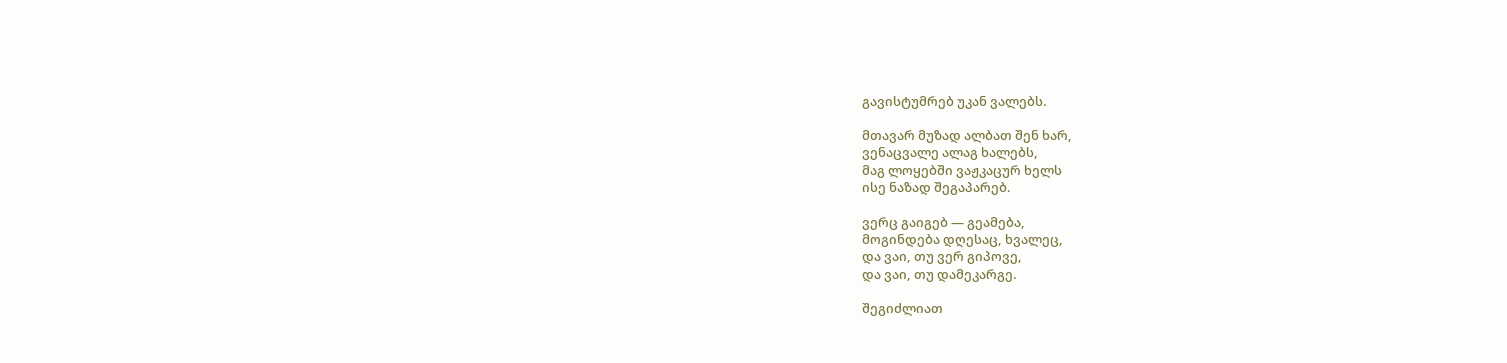გავისტუმრებ უკან ვალებს.

მთავარ მუზად ალბათ შენ ხარ,
ვენაცვალე ალაგ ხალებს,
მაგ ლოყებში ვაჟკაცურ ხელს
ისე ნაზად შეგაპარებ.

ვერც გაიგებ — გეამება,
მოგინდება დღესაც, ხვალეც,
და ვაი, თუ ვერ გიპოვე,
და ვაი, თუ დამეკარგე.

შეგიძლიათ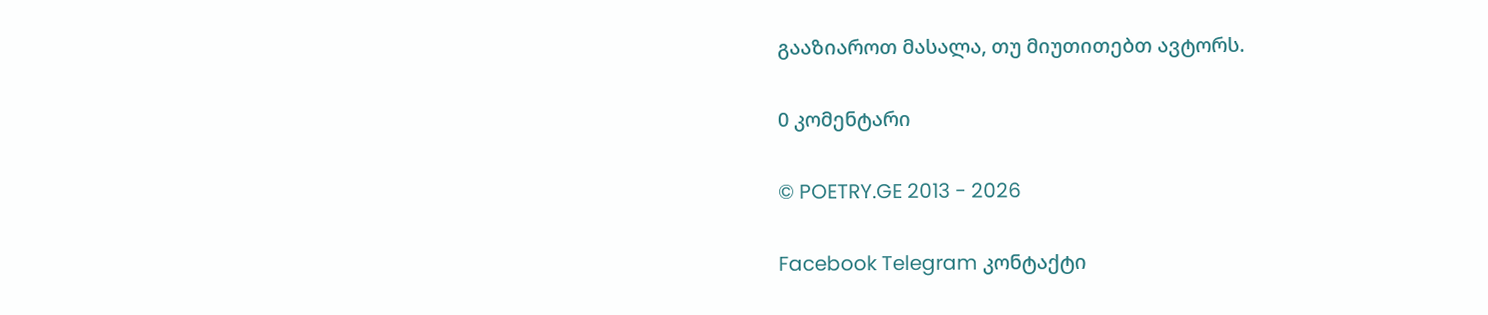გააზიაროთ მასალა, თუ მიუთითებთ ავტორს.

0 კომენტარი

© POETRY.GE 2013 - 2026

Facebook Telegram კონტაქტი